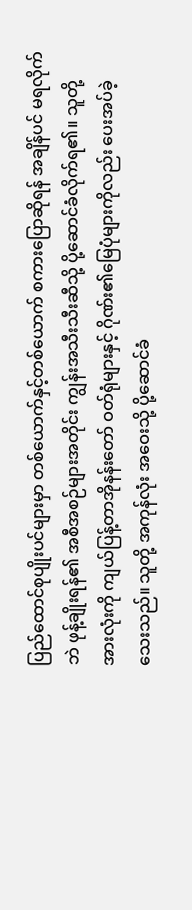ပြည်ထောင်စုပျိုးပင်များမှာ တစ်ယောက်နှင့်တစ်ယောက် စကားပြောဆိုရန် အချိန်ပင် မရလိုက်ဘဲ ဖုန့်ချိုးရန်၏ အစီအစဉ်များအတိုင်း ကျွန်းအသီးသီးဆီသို့ ပို့ဆောင်ခံလိုက်ရ၏။ သူတို့အားလုံးကို ကျယ်ပြန့်တာအိုနန်းတော် ဝတ်ရုံများနှင့် ဂိုဏ်း၏မြေပုံများကိုလည်း ပေးအပ်ခဲ့သေးသည်။ သူတို့ အကုန်လုံး အဝေးသို့ ပို့ဆောင်ခံ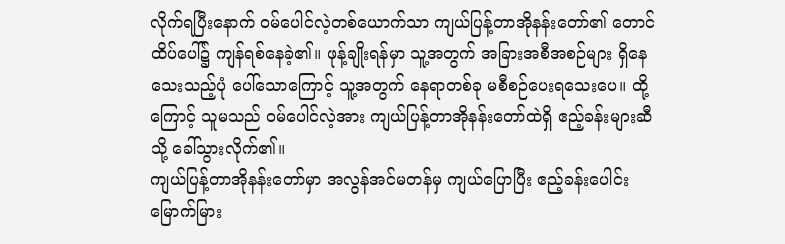လိုက်ရပြီးနောက် ဝမ်ပေါင်လဲ့တစ်ယောက်သာ ကျယ်ပြန့်တာအိုနန်းတော်၏ တောင်ထိပ်ပေါ်၌ ကျန်ရစ်နေခဲ့၏။ ဖုန့်ချိုးရန်မှာ သူ့အတွက် အခြားအစီအစဉ်များ ရှိနေသေးသည့်ပုံ ပေါ်သောကြောင့် သူ့အတွက် နေရာတစ်ခု မစီစဉ်ပေးရသေးပေ။ ထို့ကြောင့် သူမသည် ဝမ်ပေါင်လဲ့အား ကျယ်ပြန့်တာအိုနန်းတော်ထဲရှိ ဧည့်ခန်းများဆီသို့ ခေါ်သွားလိုက်၏။
ကျယ်ပြန့်တာအိုနန်းတော်မှာ အလွန်အင်မတန်မှ ကျယ်ပြောပြီး ဧည့်ခန်းပေါင်း မြောက်မြား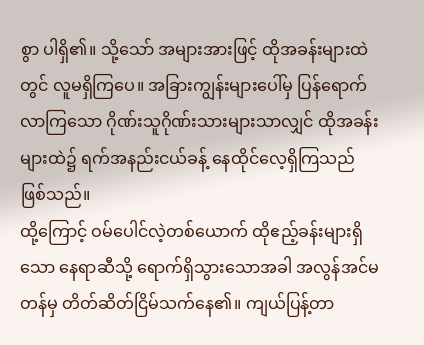စွာ ပါရှိ၏။ သို့သော် အများအားဖြင့် ထိုအခန်းများထဲတွင် လူမရှိကြပေ။ အခြားကျွန်းများပေါ်မှ ပြန်ရောက်လာကြသော ဂိုဏ်းသူဂိုဏ်းသားများသာလျှင် ထိုအခန်းများထဲ၌ ရက်အနည်းငယ်ခန့် နေထိုင်လေ့ရှိကြသည် ဖြစ်သည်။
ထို့ကြောင့် ဝမ်ပေါင်လဲ့တစ်ယောက် ထိုဧည့်ခန်းများရှိသော နေရာဆီသို့ ရောက်ရှိသွားသောအခါ အလွန်အင်မတန်မှ တိတ်ဆိတ်ငြိမ်သက်နေ၏။ ကျယ်ပြန့်တာ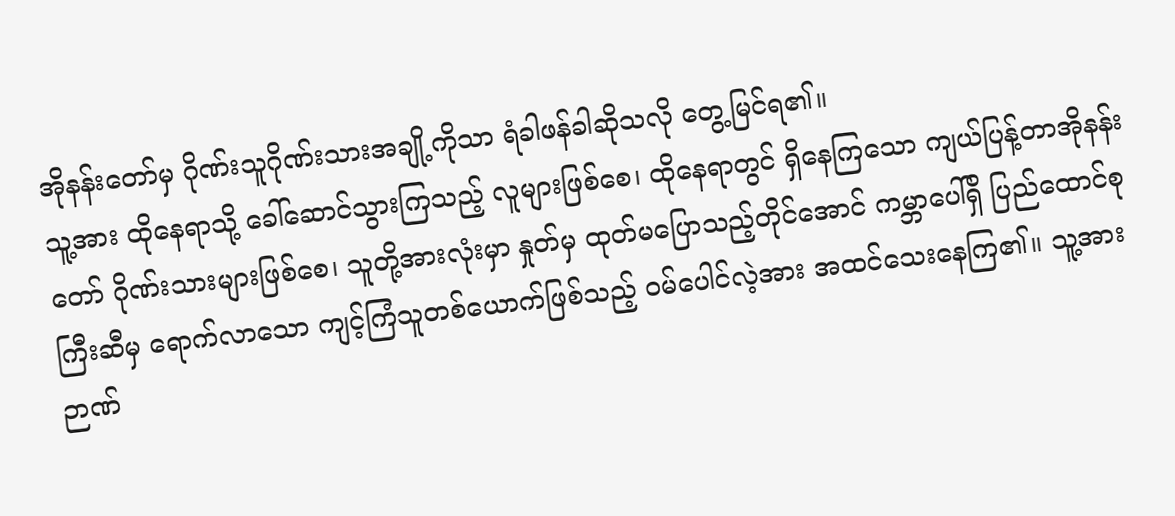အိုနန်းတော်မှ ဂိုဏ်းသူဂိုဏ်းသားအချို့ကိုသာ ရံခါဖန်ခါဆိုသလို တွေ့မြင်ရ၏။
သူ့အား ထိုနေရာသို့ ခေါ်ဆောင်သွားကြသည့် လူများဖြစ်စေ၊ ထိုနေရာတွင် ရှိနေကြသော ကျယ်ပြန့်တာအိုနန်းတော် ဂိုဏ်းသားများဖြစ်စေ၊ သူတို့အားလုံးမှာ နှုတ်မှ ထုတ်မပြောသည့်တိုင်အောင် ကမ္ဘာပေါ်ရှိ ပြည်ထောင်စုကြီးဆီမှ ရောက်လာသော ကျင့်ကြံသူတစ်ယောက်ဖြစ်သည့် ဝမ်ပေါင်လဲ့အား အထင်သေးနေကြ၏။ သူ့အား ဉာဏ်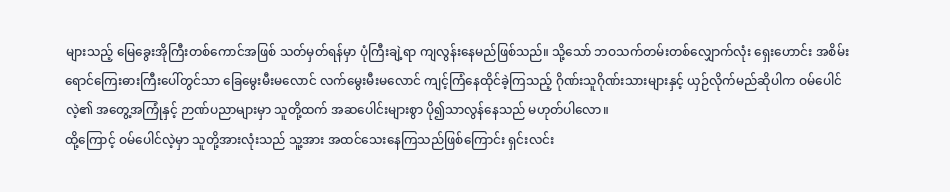များသည့် မြေခွေးအိုကြီးတစ်ကောင်အဖြစ် သတ်မှတ်ရန်မှာ ပုံကြီးချဲ့ရာ ကျလွန်းနေမည်ဖြစ်သည်။ သို့သော် ဘဝသက်တမ်းတစ်လျှောက်လုံး ရှေးဟောင်း အစိမ်းရောင်ကြေးဓားကြီးပေါ်တွင်သာ ခြေမွေးမီးမလောင် လက်မွေးမီးမလောင် ကျင့်ကြံနေထိုင်ခဲ့ကြသည့် ဂိုဏ်းသူဂိုဏ်းသားများနှင့် ယှဉ်လိုက်မည်ဆိုပါက ဝမ်ပေါင်လဲ့၏ အတွေ့အကြုံနှင့် ဉာဏ်ပညာများမှာ သူတို့ထက် အဆပေါင်းများစွာ ပို၍သာလွန်နေသည် မဟုတ်ပါလော။
ထို့ကြောင့် ဝမ်ပေါင်လဲ့မှာ သူတို့အားလုံးသည် သူ့အား အထင်သေးနေကြသည်ဖြစ်ကြောင်း ရှင်းလင်း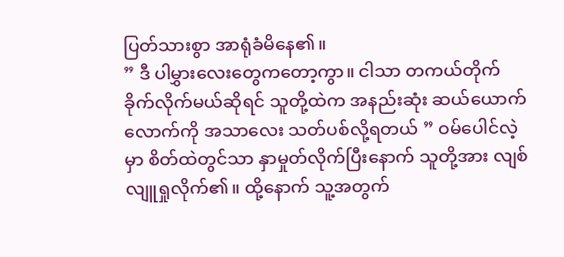ပြတ်သားစွာ အာရုံခံမိနေ၏။
” ဒီ ပါမွှားလေးတွေကတော့ကွာ။ ငါသာ တကယ်တိုက်ခိုက်လိုက်မယ်ဆိုရင် သူတို့ထဲက အနည်းဆုံး ဆယ်ယောက်လောက်ကို အသာလေး သတ်ပစ်လို့ရတယ် ” ဝမ်ပေါင်လဲ့မှာ စိတ်ထဲတွင်သာ နှာမှုတ်လိုက်ပြီးနောက် သူတို့အား လျစ်လျူရှုလိုက်၏။ ထို့နောက် သူ့အတွက်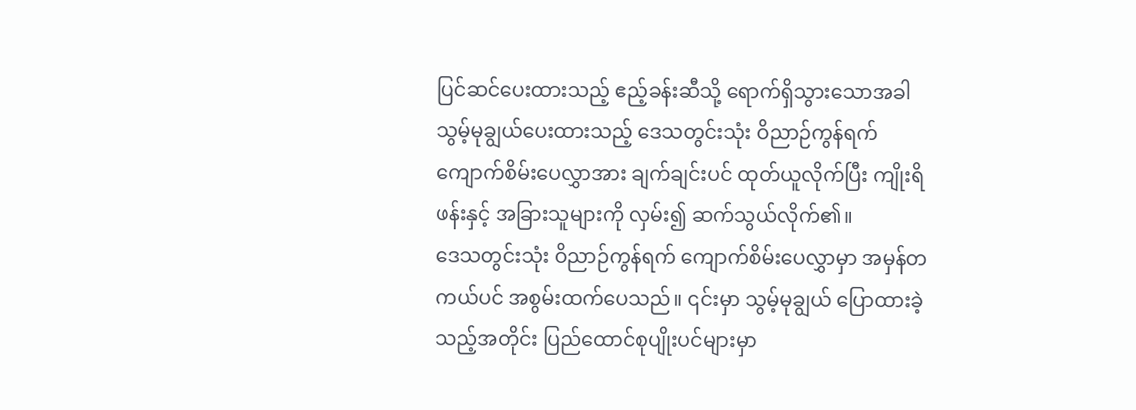ပြင်ဆင်ပေးထားသည့် ဧည့်ခန်းဆီသို့ ရောက်ရှိသွားသောအခါ သွမ့်မုချွယ်ပေးထားသည့် ဒေသတွင်းသုံး ဝိညာဉ်ကွန်ရက် ကျောက်စိမ်းပေလွှာအား ချက်ချင်းပင် ထုတ်ယူလိုက်ပြီး ကျိုးရိဖန်းနှင့် အခြားသူများကို လှမ်း၍ ဆက်သွယ်လိုက်၏။
ဒေသတွင်းသုံး ဝိညာဉ်ကွန်ရက် ကျောက်စိမ်းပေလွှာမှာ အမှန်တကယ်ပင် အစွမ်းထက်ပေသည်။ ၎င်းမှာ သွမ့်မုချွယ် ပြောထားခဲ့သည့်အတိုင်း ပြည်ထောင်စုပျိုးပင်များမှာ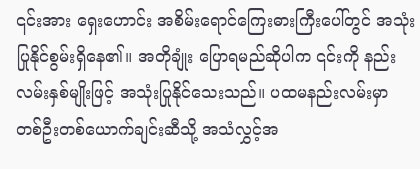၎င်းအား ရှေးဟောင်း အစိမ်းရောင်ကြေးဓားကြီးပေါ်တွင် အသုံးပြုနိုင်စွမ်းရှိနေ၏။ အတိုချုံး ပြောရမည်ဆိုပါက ၎င်းကို နည်းလမ်းနှစ်မျိုးဖြင့် အသုံးပြုနိုင်သေးသည်။ ပထမနည်းလမ်းမှာ တစ်ဦးတစ်ယောက်ချင်းဆီသို့ အသံလွှင့်အ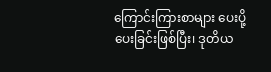ကြောင်းကြားစာများ ပေးပို့ပေးခြင်းဖြစ်ပြီး၊ ဒုတိယ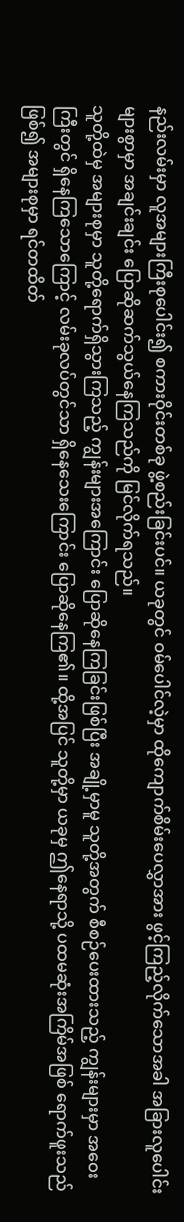နည်းလမ်းမှာ လူအများကြီးစုပေါင်း၍ စကားဝိုင်းတစ်ခု ဖွဲ့စည်းခြင်းပင်။ ယခုတွင် ဝမ်ပေါင်လဲ့မှာ ထိုကျောက်စိမ်းပေလွှာအား ဖွင့်ကြည့်လိုက်သောအခါ အခြားလူပေါင်းများစွာမှာ အချင်းချင်း ပြောဆိုဆက်သွယ်နေကြသည်ကို မြင်လိုက်ရသည်။
သူတို့ထဲမှ အများစုမှာ သူတို့ရောက်ရှိသွားကြသည့် ကျွန်းများအကြောင်း ပြောဆိုနေကြခြင်းဖြစ်ပြီး အချို့မှာမူ သူတို့အတွက် စီစဉ်ပေးထားသည့် ကျွန်းများမှာ အဝေးကြီးတွင် ရှိနေကြသောကြောင့် လမ်းခုလပ်တွင်သာ ရှိနေသေးကြောင်း ပြောဆိုနေကြ၏။ ထို့အပြင် သူတို့မှာ ယခုမှ ဤနေရာသို့ ပထမဆုံးအကြိမ်အဖြစ် ရောက်ဖူးသည်ဖြစ်၍ အများစုမှာ ရင်တထိတ်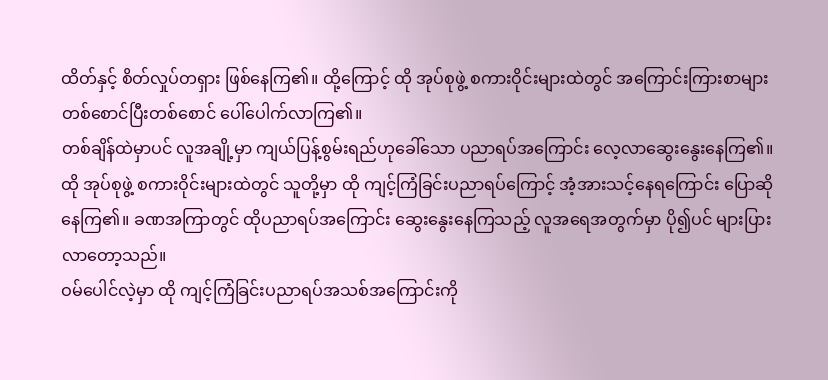ထိတ်နှင့် စိတ်လှုပ်တရှား ဖြစ်နေကြ၏။ ထို့ကြောင့် ထို အုပ်စုဖွဲ့ စကားဝိုင်းများထဲတွင် အကြောင်းကြားစာများ တစ်စောင်ပြီးတစ်စောင် ပေါ်ပေါက်လာကြ၏။
တစ်ချိန်ထဲမှာပင် လူအချို့မှာ ကျယ်ပြန့်စွမ်းရည်ဟုခေါ်သော ပညာရပ်အကြောင်း လေ့လာဆွေးနွေးနေကြ၏။ ထို အုပ်စုဖွဲ့ စကားဝိုင်းများထဲတွင် သူတို့မှာ ထို ကျင့်ကြံခြင်းပညာရပ်ကြောင့် အံ့အားသင့်နေရကြောင်း ပြောဆိုနေကြ၏။ ခဏအကြာတွင် ထိုပညာရပ်အကြောင်း ဆွေးနွေးနေကြသည့် လူအရေအတွက်မှာ ပို၍ပင် များပြားလာတော့သည်။
ဝမ်ပေါင်လဲ့မှာ ထို ကျင့်ကြံခြင်းပညာရပ်အသစ်အကြောင်းကို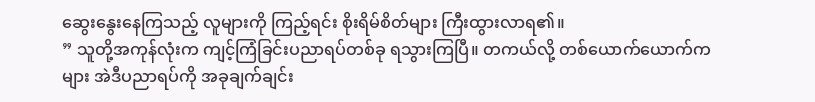ဆွေးနွေးနေကြသည့် လူများကို ကြည့်ရင်း စိုးရိမ်စိတ်များ ကြီးထွားလာရ၏။
” သူတို့အကုန်လုံးက ကျင့်ကြံခြင်းပညာရပ်တစ်ခု ရသွားကြပြီ။ တကယ်လို့ တစ်ယောက်ယောက်ကများ အဲဒီပညာရပ်ကို အခုချက်ချင်း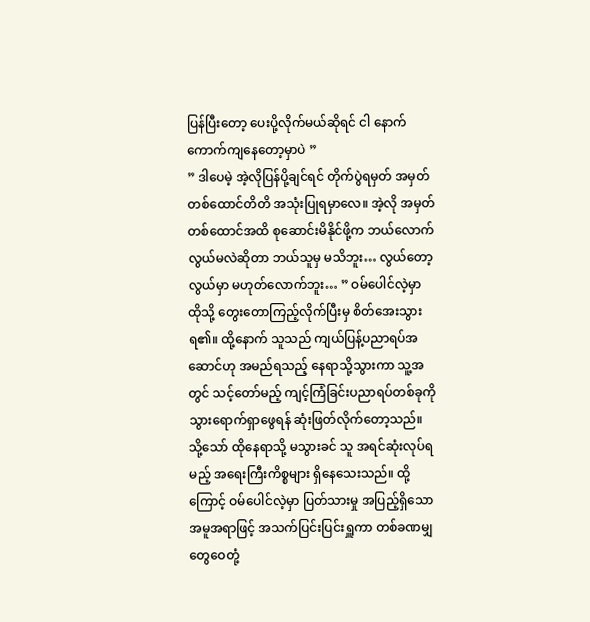ပြန်ပြီးတော့ ပေးပို့လိုက်မယ်ဆိုရင် ငါ နောက်ကောက်ကျနေတော့မှာပဲ ”
” ဒါပေမဲ့ အဲ့လိုပြန်ပို့ချင်ရင် တိုက်ပွဲရမှတ် အမှတ်တစ်ထောင်တိတိ အသုံးပြုရမှာလေ။ အဲ့လို အမှတ်တစ်ထောင်အထိ စုဆောင်းမိနိုင်ဖို့က ဘယ်လောက်လွယ်မလဲဆိုတာ ဘယ်သူမှ မသိဘူး… လွယ်တော့ လွယ်မှာ မဟုတ်လောက်ဘူး… ” ဝမ်ပေါင်လဲ့မှာ ထိုသို့ တွေးတောကြည့်လိုက်ပြီးမှ စိတ်အေးသွားရ၏။ ထို့နောက် သူသည် ကျယ်ပြန့်ပညာရပ်အဆောင်ဟု အမည်ရသည့် နေရာသို့သွားကာ သူ့အတွင် သင့်တော်မည့် ကျင့်ကြံခြင်းပညာရပ်တစ်ခုကို သွားရောက်ရှာဖွေရန် ဆုံးဖြတ်လိုက်တော့သည်။
သို့သော် ထိုနေရာသို့ မသွားခင် သူ အရင်ဆုံးလုပ်ရမည့် အရေးကြီးကိစ္စများ ရှိနေသေးသည်။ ထို့ကြောင့် ဝမ်ပေါင်လဲ့မှာ ပြတ်သားမှု အပြည့်ရှိသော အမူအရာဖြင့် အသက်ပြင်းပြင်းရှူကာ တစ်ခဏမျှ တွေဝေတုံ့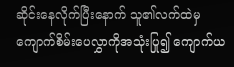ဆိုင်းနေလိုက်ပြီးနောက် သူ၏လက်ထဲမှ ကျောက်စိမ်းပေလွှာကိုအသုံးပြု၍ ကျောက်ယ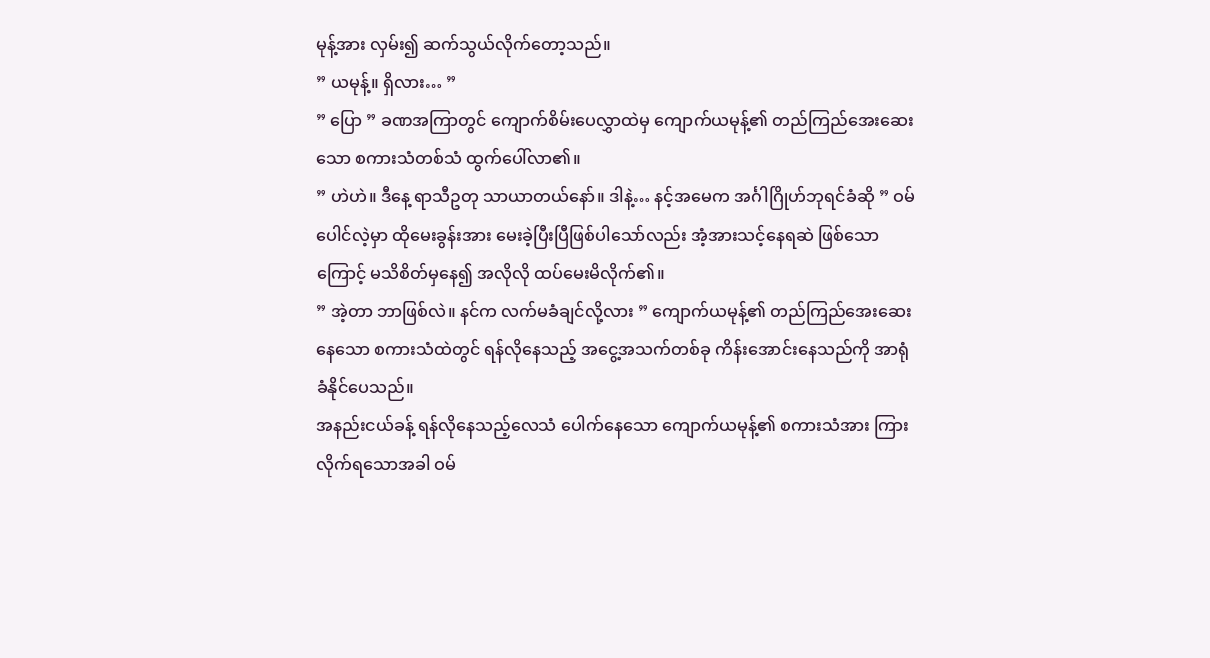မုန့်အား လှမ်း၍ ဆက်သွယ်လိုက်တော့သည်။
” ယမုန့်။ ရှိလား… ”
” ပြော ” ခဏအကြာတွင် ကျောက်စိမ်းပေလွှာထဲမှ ကျောက်ယမုန့်၏ တည်ကြည်အေးဆေးသော စကားသံတစ်သံ ထွက်ပေါ်လာ၏။
” ဟဲဟဲ။ ဒီနေ့ ရာသီဥတု သာယာတယ်နော်။ ဒါနဲ့… နင့်အမေက အင်္ဂါဂြိုဟ်ဘုရင်ခံဆို ” ဝမ်ပေါင်လဲ့မှာ ထိုမေးခွန်းအား မေးခဲ့ပြီးပြီဖြစ်ပါသော်လည်း အံ့အားသင့်နေရဆဲ ဖြစ်သောကြောင့် မသိစိတ်မှနေ၍ အလိုလို ထပ်မေးမိလိုက်၏။
” အဲ့တာ ဘာဖြစ်လဲ။ နင်က လက်မခံချင်လို့လား ” ကျောက်ယမုန့်၏ တည်ကြည်အေးဆေးနေသော စကားသံထဲတွင် ရန်လိုနေသည့် အငွေ့အသက်တစ်ခု ကိန်းအောင်းနေသည်ကို အာရုံခံနိုင်ပေသည်။
အနည်းငယ်ခန့် ရန်လိုနေသည့်လေသံ ပေါက်နေသော ကျောက်ယမုန့်၏ စကားသံအား ကြားလိုက်ရသောအခါ ဝမ်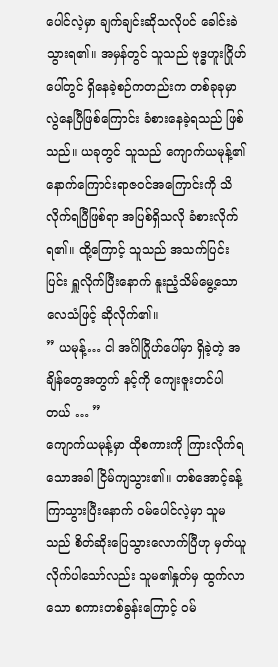ပေါင်လဲ့မှာ ချက်ချင်းဆိုသလိုပင် ခေါင်းခဲသွားရ၏။ အမှန်တွင် သူသည် ဗုဒ္ဓဟူးဂြိုဟ်ပေါ်တွင် ရှိနေခဲ့စဉ်ကတည်းက တစ်ခုခုမှာ လွဲနေပြီဖြစ်ကြောင်း ခံစားနေခဲ့ရသည် ဖြစ်သည်။ ယခုတွင် သူသည် ကျောက်ယမုန့်၏ နောက်ကြောင်းရာဇဝင်အကြောင်းကို သိလိုက်ရပြီဖြစ်ရာ အပြစ်ရှိသလို ခံစားလိုက်ရ၏။ ထို့ကြောင့် သူသည် အသက်ပြင်းပြင်း ရှူလိုက်ပြီးနောက် နူးညံ့သိမ်မွေ့သော လေသံဖြင့် ဆိုလိုက်၏။
” ယမုန့်… ငါ အင်္ဂါဂြိုဟ်ပေါ်မှာ ရှိခဲ့တဲ့ အချိန်တွေအတွက် နင့်ကို ကျေးဇူးတင်ပါတယ် … ”
ကျောက်ယမုန့်မှာ ထိုစကားကို ကြားလိုက်ရသောအခါ ငြိမ်ကျသွား၏။ တစ်အောင့်ခန့် ကြာသွားပြီးနောက် ဝမ်ပေါင်လဲ့မှာ သူမသည် စိတ်ဆိုးပြေသွားလောက်ပြီဟု မှတ်ယူလိုက်ပါသော်လည်း သူမ၏နှုတ်မှ ထွက်လာသော စကားတစ်ခွန်းကြောင့် ဝမ်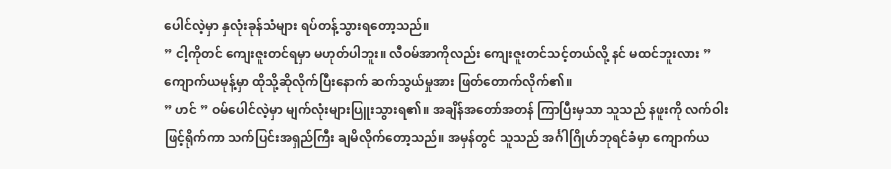ပေါင်လဲ့မှာ နှလုံးခုန်သံများ ရပ်တန့်သွားရတော့သည်။
” ငါ့ကိုတင် ကျေးဇူးတင်ရမှာ မဟုတ်ပါဘူး။ လီဝမ်အာကိုလည်း ကျေးဇူးတင်သင့်တယ်လို့ နင် မထင်ဘူးလား ” ကျောက်ယမုန့်မှာ ထိုသို့ဆိုလိုက်ပြီးနောက် ဆက်သွယ်မှုအား ဖြတ်တောက်လိုက်၏။
” ဟင် ” ဝမ်ပေါင်လဲ့မှာ မျက်လုံးများပြူးသွားရ၏။ အချိန်အတော်အတန် ကြာပြီးမှသာ သူသည် နဖူးကို လက်ဝါးဖြင့်ရိုက်ကာ သက်ပြင်းအရှည်ကြီး ချမိလိုက်တော့သည်။ အမှန်တွင် သူသည် အင်္ဂါဂြိုဟ်ဘုရင်ခံမှာ ကျောက်ယ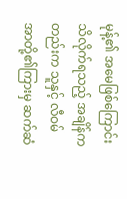မုန့်၏ အမေဖြစ်ကြောင်း သိလိုက်ရသည့် အချိန်ကတည်းက သူနှင့် လီဝမ်အာတို့၏ကြားမှ ဆက်ဆံ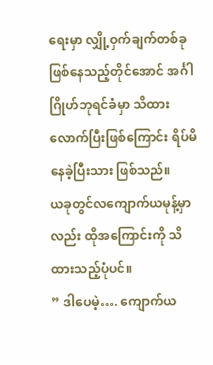ရေးမှာ လျှို့ဝှက်ချက်တစ်ခု ဖြစ်နေသည့်တိုင်အောင် အင်္ဂါဂြိုဟ်ဘုရင်ခံမှာ သိထားလောက်ပြီးဖြစ်ကြောင်း ရိပ်မိနေခဲ့ပြီးသား ဖြစ်သည်။
ယခုတွင်လကျောက်ယမုန့်မှာလည်း ထိုအကြောင်းကို သိထားသည့်ပုံပင်။
” ဒါပေမဲ့…. ကျောက်ယ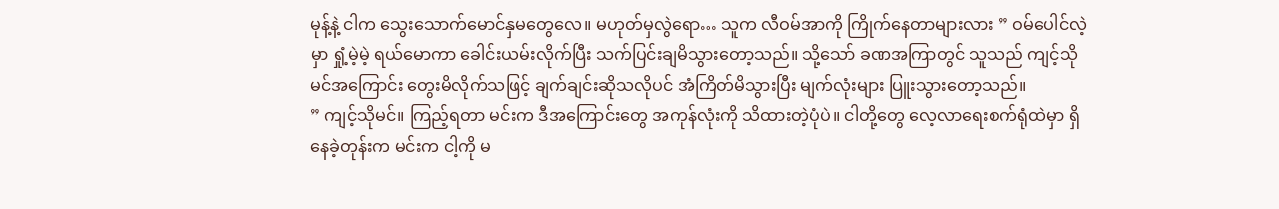မုန့်နဲ့ ငါက သွေးသောက်မောင်နှမတွေလေ။ မဟုတ်မှလွဲရော… သူက လီဝမ်အာကို ကြိုက်နေတာများလား ” ဝမ်ပေါင်လဲ့မှာ ရှုံ့မဲ့မဲ့ ရယ်မောကာ ခေါင်းယမ်းလိုက်ပြီး သက်ပြင်းချမိသွားတော့သည်။ သို့သော် ခဏအကြာတွင် သူသည် ကျင့်သိုမင်အကြောင်း တွေးမိလိုက်သဖြင့် ချက်ချင်းဆိုသလိုပင် အံကြိတ်မိသွားပြီး မျက်လုံးများ ပြူးသွားတော့သည်။
” ကျင့်သိုမင်။ ကြည့်ရတာ မင်းက ဒီအကြောင်းတွေ အကုန်လုံးကို သိထားတဲ့ပုံပဲ။ ငါတို့တွေ လေ့လာရေးစက်ရုံထဲမှာ ရှိနေခဲ့တုန်းက မင်းက ငါ့ကို မ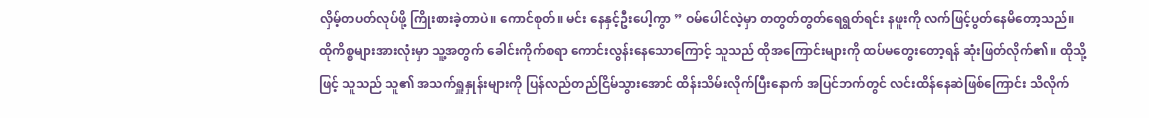လှိမ့်တပတ်လုပ်ဖို့ ကြိုးစားခဲ့တာပဲ။ ကောင်စုတ်။ မင်း နေနှင့်ဦးပေါ့ကွာ ” ဝမ်ပေါင်လဲ့မှာ တတွတ်တွတ်ရေရွတ်ရင်း နဖူးကို လက်ဖြင့်ပွတ်နေမိတော့သည်။ ထိုကိစ္စများအားလုံးမှာ သူ့အတွက် ခေါင်းကိုက်စရာ ကောင်းလွန်းနေသောကြောင့် သူသည် ထိုအကြောင်းများကို ထပ်မတွေးတော့ရန် ဆုံးဖြတ်လိုက်၏။ ထိုသို့ဖြင့် သူသည် သူ၏ အသက်ရှူနှုန်းများကို ပြန်လည်တည်ငြိမ်သွားအောင် ထိန်းသိမ်းလိုက်ပြီးနောက် အပြင်ဘက်တွင် လင်းထိန်နေဆဲဖြစ်ကြောင်း သိလိုက်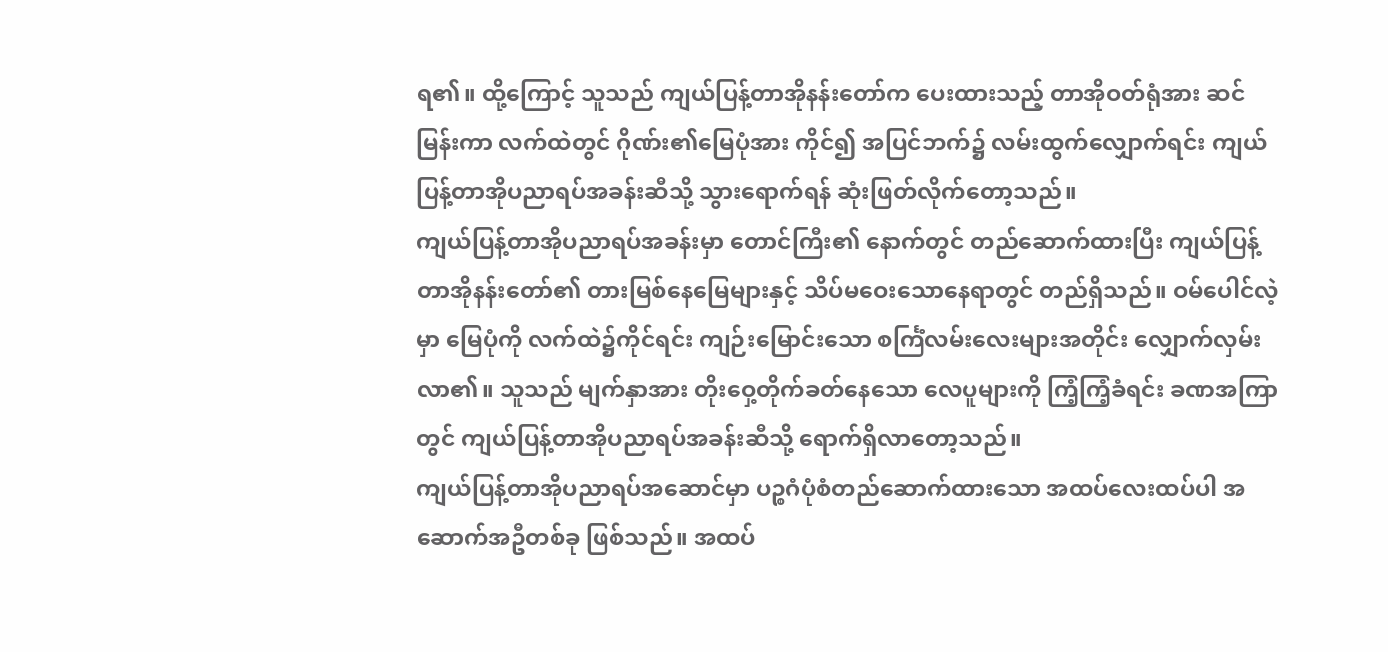ရ၏။ ထို့ကြောင့် သူသည် ကျယ်ပြန့်တာအိုနန်းတော်က ပေးထားသည့် တာအိုဝတ်ရုံအား ဆင်မြန်းကာ လက်ထဲတွင် ဂိုဏ်း၏မြေပုံအား ကိုင်၍ အပြင်ဘက်၌ လမ်းထွက်လျှောက်ရင်း ကျယ်ပြန့်တာအိုပညာရပ်အခန်းဆီသို့ သွားရောက်ရန် ဆုံးဖြတ်လိုက်တော့သည်။
ကျယ်ပြန့်တာအိုပညာရပ်အခန်းမှာ တောင်ကြီး၏ နောက်တွင် တည်ဆောက်ထားပြီး ကျယ်ပြန့်တာအိုနန်းတော်၏ တားမြစ်နေမြေများနှင့် သိပ်မဝေးသောနေရာတွင် တည်ရှိသည်။ ဝမ်ပေါင်လဲ့မှာ မြေပုံကို လက်ထဲ၌ကိုင်ရင်း ကျဉ်းမြောင်းသော စင်္ကြံလမ်းလေးများအတိုင်း လျှောက်လှမ်းလာ၏။ သူသည် မျက်နှာအား တိုးဝှေ့တိုက်ခတ်နေသော လေပူများကို ကြံ့ကြံ့ခံရင်း ခဏအကြာတွင် ကျယ်ပြန့်တာအိုပညာရပ်အခန်းဆီသို့ ရောက်ရှိလာတော့သည်။
ကျယ်ပြန့်တာအိုပညာရပ်အဆောင်မှာ ပဉ္စဂံပုံစံတည်ဆောက်ထားသော အထပ်လေးထပ်ပါ အဆောက်အဦတစ်ခု ဖြစ်သည်။ အထပ်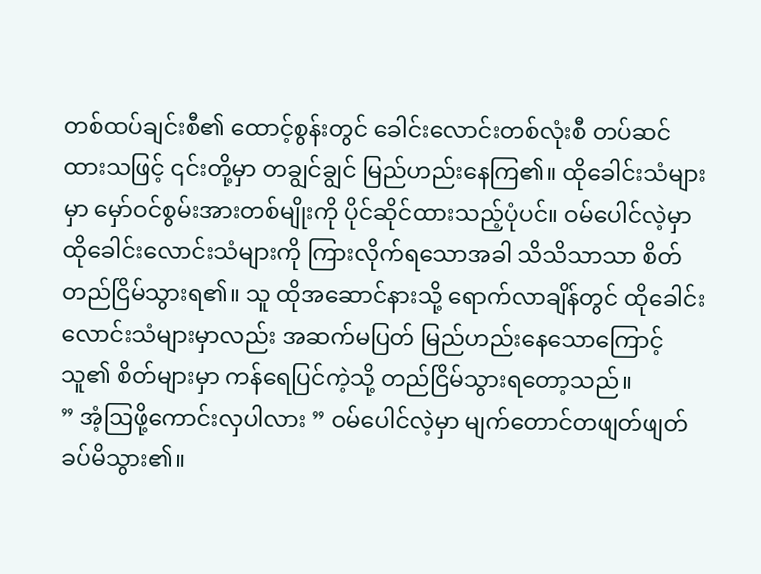တစ်ထပ်ချင်းစီ၏ ထောင့်စွန်းတွင် ခေါင်းလောင်းတစ်လုံးစီ တပ်ဆင်ထားသဖြင့် ၎င်းတို့မှာ တချွင်ချွင် မြည်ဟည်းနေကြ၏။ ထိုခေါင်းသံများမှာ မှော်ဝင်စွမ်းအားတစ်မျိုးကို ပိုင်ဆိုင်ထားသည့်ပုံပင်။ ဝမ်ပေါင်လဲ့မှာ ထိုခေါင်းလောင်းသံများကို ကြားလိုက်ရသောအခါ သိသိသာသာ စိတ်တည်ငြိမ်သွားရ၏။ သူ ထိုအဆောင်နားသို့ ရောက်လာချိန်တွင် ထိုခေါင်းလောင်းသံများမှာလည်း အဆက်မပြတ် မြည်ဟည်းနေသောကြောင့် သူ၏ စိတ်များမှာ ကန်ရေပြင်ကဲ့သို့ တည်ငြိမ်သွားရတော့သည်။
” အံ့ဩဖို့ကောင်းလှပါလား ” ဝမ်ပေါင်လဲ့မှာ မျက်တောင်တဖျတ်ဖျတ် ခပ်မိသွား၏။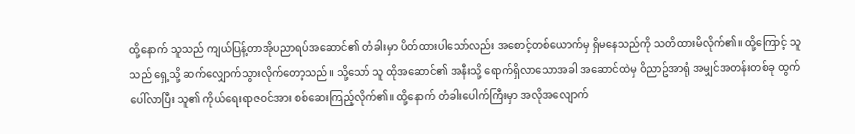ထို့နောက် သူသည် ကျယ်ပြန့်တာအိုပညာရပ်အဆောင်၏ တံခါးမှာ ပိတ်ထားပါသော်လည်း အစောင့်တစ်ယောက်မှ ရှိမနေသည်ကို သတိထားမိလိုက်၏။ ထို့ကြောင့် သူသည် ရှေ့သို့ ဆက်လျှောက်သွားလိုက်တော့သည်။ သို့သော် သူ ထိုအဆောင်၏ အနီးသို့ ရောက်ရှိလာသောအခါ အဆောင်ထဲမှ ဝိညာဥ်အာရုံ အမျှင်အတန်းတစ်ခု ထွက်ပေါ်လာပြီး သူ၏ ကိုယ်ရေးရာဇဝင်အား စစ်ဆေးကြည့်လိုက်၏။ ထို့နောက် တံခါးပေါက်ကြီးမှာ အလိုအလျောက်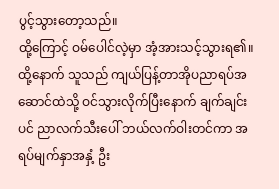ပွင့်သွားတော့သည်။
ထို့ကြောင့် ဝမ်ပေါင်လဲ့မှာ အံ့အားသင့်သွားရ၏။ ထို့နောက် သူသည် ကျယ်ပြန့်တာအိုပညာရပ်အဆောင်ထဲသို့ ဝင်သွားလိုက်ပြီးနောက် ချက်ချင်းပင် ညာလက်သီးပေါ် ဘယ်လက်ဝါးတင်ကာ အရပ်မျက်နှာအနှံ့ ဦး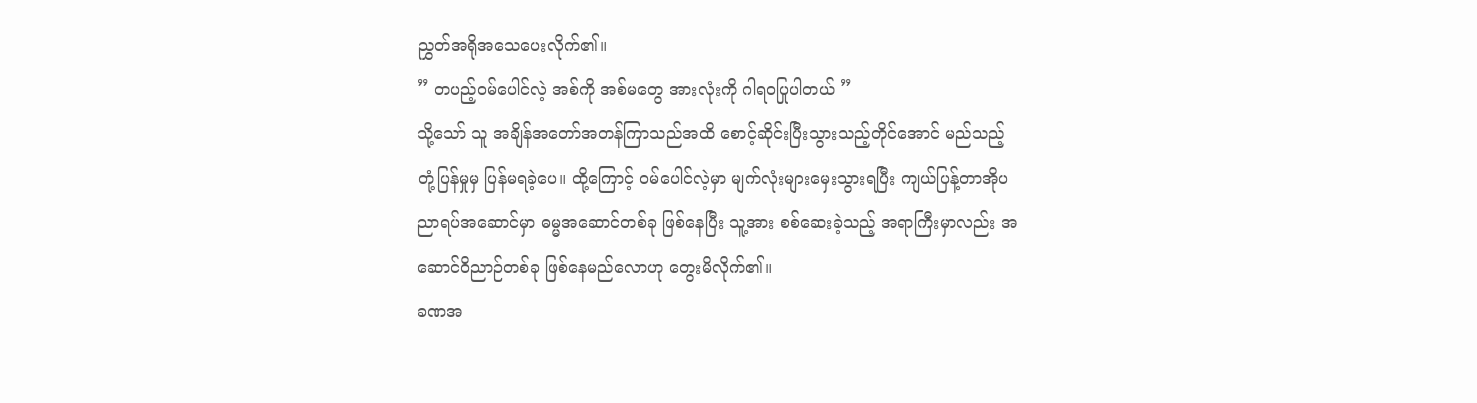ညွှတ်အရိုအသေပေးလိုက်၏။
” တပည့်ဝမ်ပေါင်လဲ့ အစ်ကို အစ်မတွေ အားလုံးကို ဂါရဝပြုပါတယ် ”
သို့သော် သူ အချိန်အတော်အတန်ကြာသည်အထိ စောင့်ဆိုင်းပြီးသွားသည့်တိုင်အောင် မည်သည့်တုံ့ပြန်မှုမှ ပြန်မရခဲ့ပေ။ ထို့ကြောင့် ဝမ်ပေါင်လဲ့မှာ မျက်လုံးများမှေးသွားရပြီး ကျယ်ပြန့်တာအိုပညာရပ်အဆောင်မှာ ဓမ္မအဆောင်တစ်ခု ဖြစ်နေပြီး သူ့အား စစ်ဆေးခဲ့သည့် အရာကြီးမှာလည်း အဆောင်ဝိညာဉ်တစ်ခု ဖြစ်နေမည်လောဟု တွေးမိလိုက်၏။
ခဏအ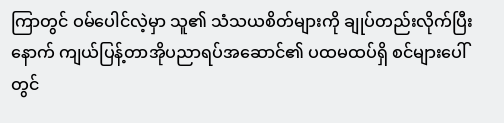ကြာတွင် ဝမ်ပေါင်လဲ့မှာ သူ၏ သံသယစိတ်များကို ချုပ်တည်းလိုက်ပြီးနောက် ကျယ်ပြန့်တာအိုပညာရပ်အဆောင်၏ ပထမထပ်ရှိ စင်များပေါ်တွင်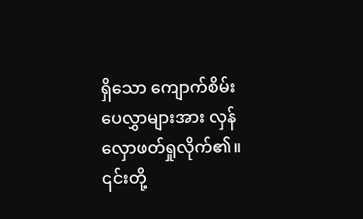ရှိသော ကျောက်စိမ်းပေလွှာများအား လှန်လှောဖတ်ရှုလိုက်၏။ ၎င်းတို့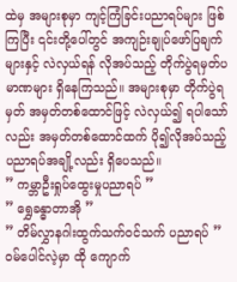ထဲမှ အများစုမှာ ကျင့်ကြံခြင်းပညာရပ်များ ဖြစ်ကြပြီး ၎င်းတို့ပေါ်တွင် အကျဉ်းချုပ်ဖော်ပြချက်များနှင့် လဲလှယ်ရန် လိုအပ်သည့် တိုက်ပွဲရမှတ်ပမာဏများ ရှိနေကြသည်။ အများစုမှာ တိုက်ပွဲရမှတ် အမှတ်တစ်ထောင်ဖြင့် လဲလှယ်၍ ရပါသော်လည်း အမှတ်တစ်ထောင်ထက် ပို၍လိုအပ်သည့် ပညာရပ်အချို့လည်း ရှိပေသည်။
” ကမ္ဘာဦးရှုပ်ထွေးမှုပညာရပ် ”
” ရွှေခန္ဓာတာအို ”
” တိမ်လွှာနဂါးထွက်သက်ဝင်သက် ပညာရပ် ”
ဝမ်ပေါင်လဲ့မှာ ထို ကျောက်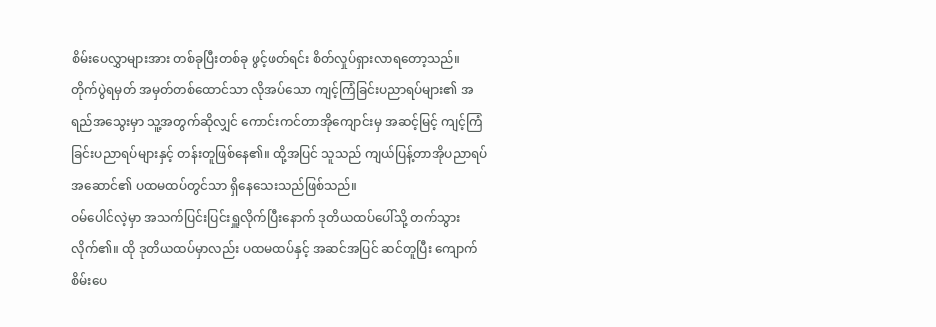စိမ်းပေလွှာများအား တစ်ခုပြီးတစ်ခု ဖွင့်ဖတ်ရင်း စိတ်လှုပ်ရှားလာရတော့သည်။ တိုက်ပွဲရမှတ် အမှတ်တစ်ထောင်သာ လိုအပ်သော ကျင့်ကြံခြင်းပညာရပ်များ၏ အရည်အသွေးမှာ သူ့အတွက်ဆိုလျှင် ကောင်းကင်တာအိုကျောင်းမှ အဆင့်မြင့် ကျင့်ကြံခြင်းပညာရပ်များနှင့် တန်းတူဖြစ်နေ၏။ ထို့အပြင် သူသည် ကျယ်ပြန့်တာအိုပညာရပ်အဆောင်၏ ပထမထပ်တွင်သာ ရှိနေသေးသည်ဖြစ်သည်။
ဝမ်ပေါင်လဲ့မှာ အသက်ပြင်းပြင်းရှူလိုက်ပြီးနောက် ဒုတိယထပ်ပေါ်သို့ တက်သွားလိုက်၏။ ထို ဒုတိယထပ်မှာလည်း ပထမထပ်နှင့် အဆင်အပြင် ဆင်တူပြီး ကျောက်စိမ်းပေ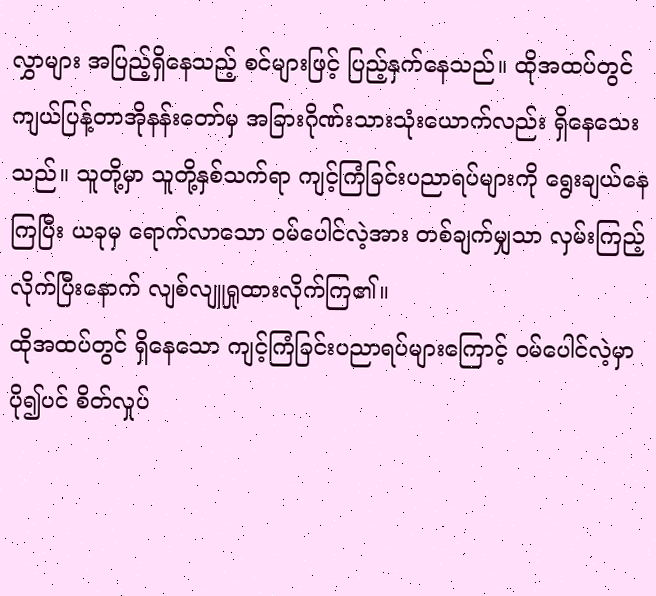လွှာများ အပြည့်ရှိနေသည့် စင်များဖြင့် ပြည့်နှက်နေသည်။ ထိုအထပ်တွင် ကျယ်ပြန့်တာအိုနန်းတော်မှ အခြားဂိုဏ်းသားသုံးယောက်လည်း ရှိနေသေးသည်။ သူတို့မှာ သူတို့နှစ်သက်ရာ ကျင့်ကြံခြင်းပညာရပ်များကို ရွေးချယ်နေကြပြီး ယခုမှ ရောက်လာသော ဝမ်ပေါင်လဲ့အား တစ်ချက်မျှသာ လှမ်းကြည့်လိုက်ပြီးနောက် လျစ်လျူရှုထားလိုက်ကြ၏။
ထိုအထပ်တွင် ရှိနေသော ကျင့်ကြံခြင်းပညာရပ်များကြောင့် ဝမ်ပေါင်လဲ့မှာ ပို၍ပင် စိတ်လှုပ်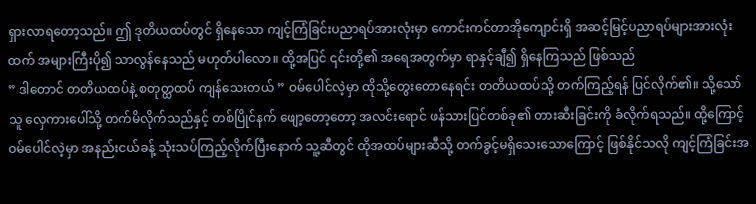ရှားလာရတော့သည်။ ဤ ဒုတိယထပ်တွင် ရှိနေသော ကျင့်ကြံခြင်းပညာရပ်အားလုံးမှာ ကောင်းကင်တာအိုကျောင်းရှိ အဆင့်မြင့်ပညာရပ်များအားလုံးထက် အများကြီးပို၍ သာလွန်နေသည် မဟုတ်ပါလော။ ထို့အပြင် ၎င်းတို့၏ အရေအတွက်မှာ ရာနှင့်ချီ၍ ရှိနေကြသည် ဖြစ်သည်
” ဒါတောင် တတိယထပ်နဲ့ စတုတ္ထထပ် ကျန်သေးတယ် ” ဝမ်ပေါင်လဲ့မှာ ထိုသို့တွေးတောနေရင်း တတိယထပ်သို့ တက်ကြည့်ရန် ပြင်လိုက်၏။ သို့သော် သူ လှေကားပေါ်သို့ တက်မိလိုက်သည်နှင့် တစ်ပြိုင်နက် ဖျော့တော့တော့ အလင်းရောင် ဖန်သားပြင်တစ်ခု၏ တားဆီးခြင်းကို ခံလိုက်ရသည်။ ထို့ကြောင့် ဝမ်ပေါင်လဲ့မှာ အနည်းငယ်ခန့် သုံးသပ်ကြည့်လိုက်ပြီးနောက် သူ့ဆီတွင် ထိုအထပ်များဆီသို့ တက်ခွင့်မရှိသေးသောကြောင့် ဖြစ်နိုင်သလို ကျင့်ကြံခြင်းအ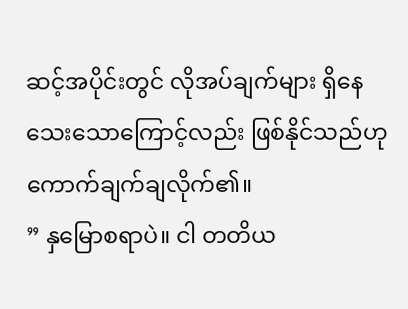ဆင့်အပိုင်းတွင် လိုအပ်ချက်များ ရှိနေသေးသောကြောင့်လည်း ဖြစ်နိုင်သည်ဟု ကောက်ချက်ချလိုက်၏။
” နှမြောစရာပဲ။ ငါ တတိယ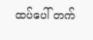ထပ်ပေါ် တက်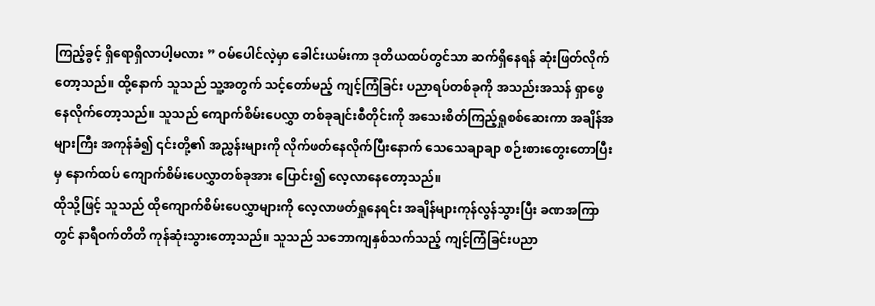ကြည့်ခွင့် ရှိရောရှိလာပါ့မလား ” ဝမ်ပေါင်လဲ့မှာ ခေါင်းယမ်းကာ ဒုတိယထပ်တွင်သာ ဆက်ရှိနေရန် ဆုံးဖြတ်လိုက်တော့သည်။ ထို့နောက် သူသည် သူ့အတွက် သင့်တော်မည့် ကျင့်ကြံခြင်း ပညာရပ်တစ်ခုကို အသည်းအသန် ရှာဖွေနေလိုက်တော့သည်။ သူသည် ကျောက်စိမ်းပေလွှာ တစ်ခုချင်းစီတိုင်းကို အသေးစိတ်ကြည့်ရှုစစ်ဆေးကာ အချိန်အများကြီး အကုန်ခံ၍ ၎င်းတို့၏ အညွှန်းများကို လိုက်ဖတ်နေလိုက်ပြီးနောက် သေသေချာချာ စဉ်းစားတွေးတောပြီးမှ နောက်ထပ် ကျောက်စိမ်းပေလွှာတစ်ခုအား ပြောင်း၍ လေ့လာနေတော့သည်။
ထိုသို့ဖြင့် သူသည် ထိုကျောက်စိမ်းပေလွှာများကို လေ့လာဖတ်ရှုနေရင်း အချိန်များကုန်လွန်သွားပြီး ခဏအကြာတွင် နာရီဝက်တိတိ ကုန်ဆုံးသွားတော့သည်။ သူသည် သဘောကျနှစ်သက်သည့် ကျင့်ကြံခြင်းပညာ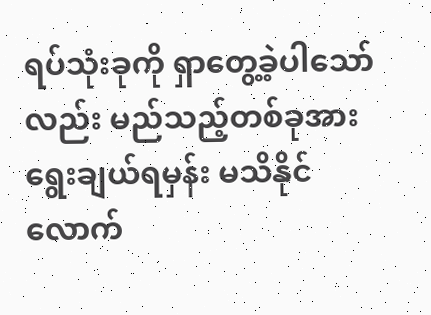ရပ်သုံးခုကို ရှာတွေ့ခဲ့ပါသော်လည်း မည်သည့်တစ်ခုအား ရွေးချယ်ရမှန်း မသိနိုင်လောက်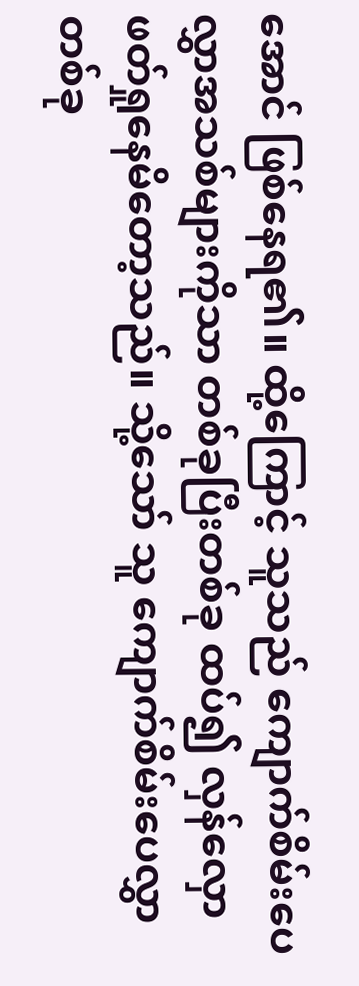အောင် ဖြစ်နေရ၏။ ထို့ကြောင့် သူသည် ကျောက်စိမ်းပေလွှာအသစ်များကိုသာ တစ်ခုပြီးတစ်ခု ထပ်၍ လှန်လှောဖတ်ရှုနေမိတော့သည်။ သို့သော် သူ ကျောက်စိမ်းပေလွှာတစ်ခု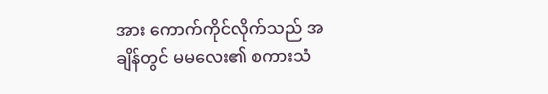အား ကောက်ကိုင်လိုက်သည် အချိန်တွင် မမလေး၏ စကားသံ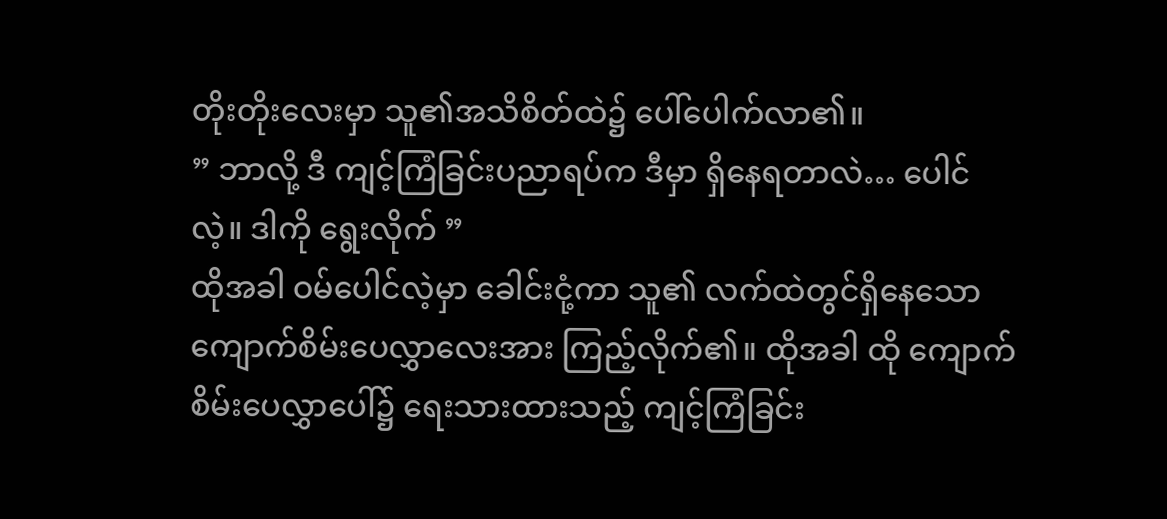တိုးတိုးလေးမှာ သူ၏အသိစိတ်ထဲ၌ ပေါ်ပေါက်လာ၏။
” ဘာလို့ ဒီ ကျင့်ကြံခြင်းပညာရပ်က ဒီမှာ ရှိနေရတာလဲ… ပေါင်လဲ့။ ဒါကို ရွေးလိုက် ”
ထိုအခါ ဝမ်ပေါင်လဲ့မှာ ခေါင်းငုံ့ကာ သူ၏ လက်ထဲတွင်ရှိနေသော ကျောက်စိမ်းပေလွှာလေးအား ကြည့်လိုက်၏။ ထိုအခါ ထို ကျောက်စိမ်းပေလွှာပေါ်၌ ရေးသားထားသည့် ကျင့်ကြံခြင်း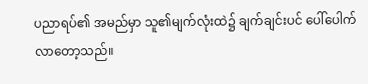ပညာရပ်၏ အမည်မှာ သူ၏မျက်လုံးထဲ၌ ချက်ချင်းပင် ပေါ်ပေါက်လာတော့သည်။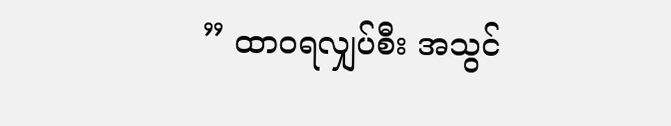” ထာဝရလျှပ်စီး အသွင်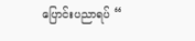ပြောင်းပညာရပ် “